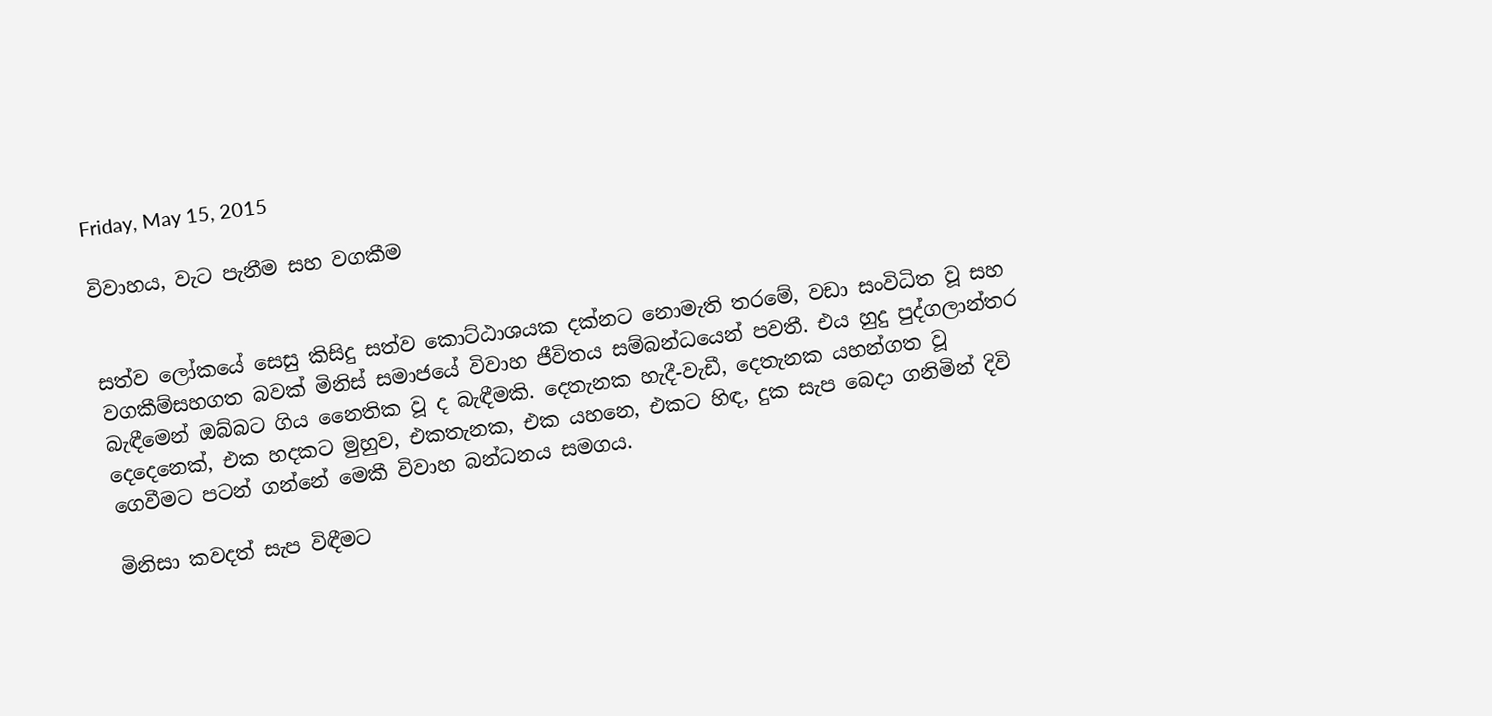Friday, May 15, 2015

විවාහය, වැට පැනීම සහ වගකීම


සත්ව ලෝකයේ සෙසු කිසිදු සත්ව කොට්ඨාශයක දක්නට නොමැති තරමේ, වඩා සංවිධිත වූ සහ වගකීම්සහගත බවක් මිනිස් සමාජයේ විවාහ ජීවිතය සම්බන්ධයෙන් පවතී. එය හුදු පුද්ගලාන්තර බැඳීමෙන් ඔබ්බට ගිය නෛතික වූ ද බැඳීමකි. දෙතැනක හැදී-වැඩී, දෙතැනක යහන්ගත වූ දෙදෙනෙක්, එක හදකට මුහුව, එකතැනක, එක යහනෙ, එකට හිඳ, දුක සැප බෙදා ගනිමින් දිවි ගෙවීමට පටන් ගන්නේ මෙකී විවාහ බන්ධනය සමගය.

මිනිසා කවදත් සැප විඳීමට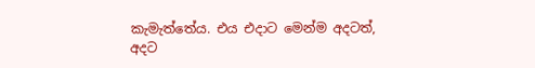කැමැත්තේය. එය එදාට මෙන්ම අදටත්, අදට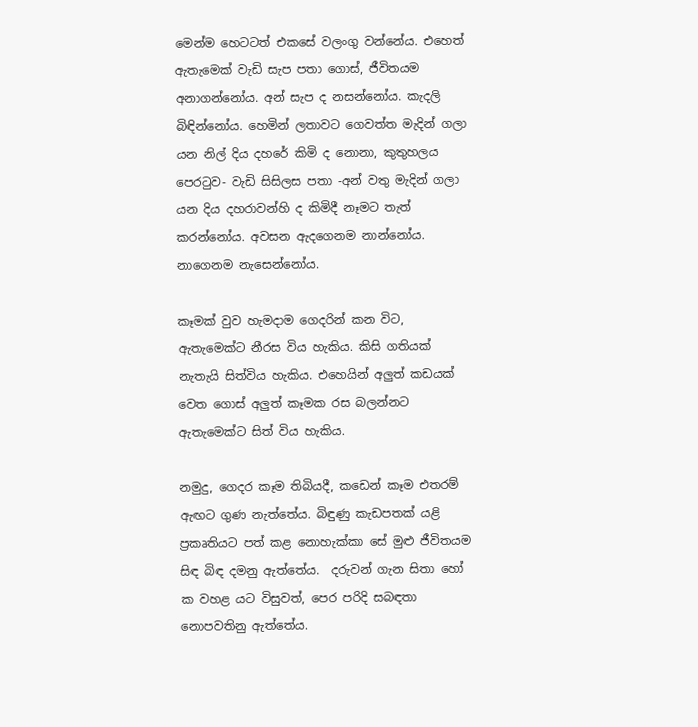මෙන්ම හෙටටත් එකසේ වලංගු වන්නේය. එහෙත් ඇතැමෙක් වැඩි සැප පතා ගොස්, ජීවිතයම අනාගන්නෝය. අන් සැප ද නසන්නෝය. කැදලි බිඳින්නෝය. හෙමින් ලතාවට ගෙවත්ත මැදින් ගලා යන නිල් දිය දහරේ කිමි ද නොනා, කුතුහලය පෙරටුව- වැඩි සිසිලස පතා -අන් වතු මැදින් ගලා යන දිය දහරාවන්හි ද කිමිදී නෑමට තැත් කරන්නෝය. අවසන ඇදගෙනම නාන්නෝය. නාගෙනම නැසෙන්නෝය.

කෑමක් වුව හැමදාම ගෙදරින් කන විට, ඇතැමෙක්ට නීරස විය හැකිය. කිසි ගතියක් නැතැයි සිත්විය හැකිය. එහෙයින් අලුත් කඩයක් වෙත ගොස් අලුත් කෑමක රස බලන්නට ඇතැමෙක්ට සිත් විය හැකිය.

නමුදු, ගෙදර කෑම තිබියදී, කඩෙන් කෑම එතරම් ඇඟට ගුණ නැත්තේය. බිඳුණු කැඩපතක් යළි ප්‍රකෘතියට පත් කළ නොහැක්කා සේ මුළු ජීවිතයම සිඳ බිඳ දමනු ඇත්තේය.  දරුවන් ගැන සිතා හෝ ක වහළ යට විසුවත්, පෙර පරිදි සබඳතා නොපවතිනු ඇත්තේය.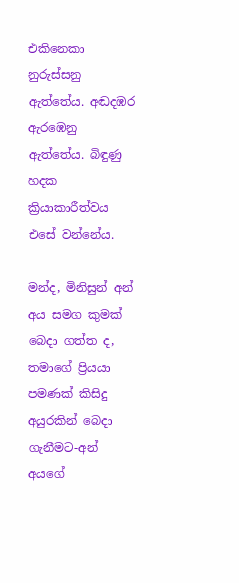එකිනෙකා නුරුස්සනු ඇත්තේය. අඬදඹර ඇරඹෙනු ඇත්තේය. බිඳුණු හදක ක්‍රියාකාරීත්වය එසේ වන්නේය.

මන්ද, මිනිසුන් අන් අය සමග කුමක් බෙදා ගත්ත ද, තමාගේ ප්‍රියයා පමණක් කිසිදු අයුරකින් බෙදා ගැනීමට-අන් අයගේ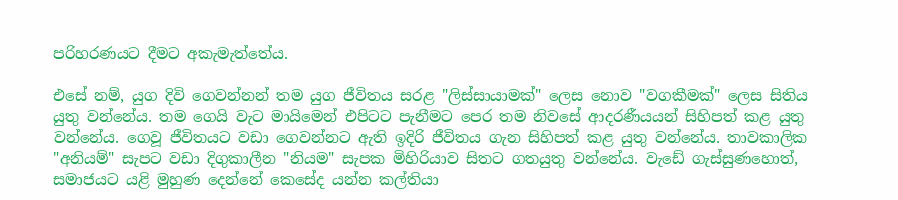පරිහරණයට දීමට අකැමැත්තේය.

එසේ නම්, යුග දිවි ගෙවන්නන් තම යුග ජීවිතය සරළ "ලිස්සායාමක්" ලෙස නොව "වගකීමක්" ලෙස සිතිය යුතු වන්නේය. තම ගෙයි වැට මායිමෙන් එපිටට පැනීමට පෙර තම නිවසේ ආදරණීයයන් සිහිපත් කළ යුතු වන්නේය. ගෙවූ ජීවිතයට වඩා ගෙවන්නට ඇති ඉදිරි ජීවිතය ගැන සිහිපත් කළ යුතු වන්නේය. තාවකාලික "අනියම්" සැපට වඩා දිගුකාලීන "නියම" සැපක මිහිරියාව සිතට ගතයුතු වන්නේය. වැඩේ ගැස්සුණහොත්, සමාජයට යළි මුහුණ දෙන්නේ කෙසේද යන්න කල්තියා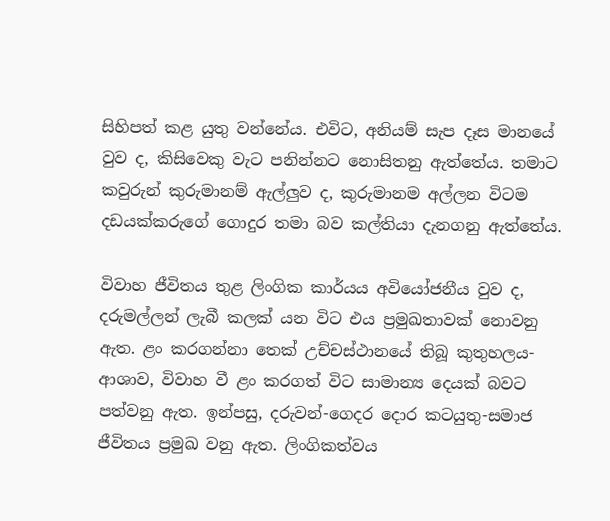සිහිපත් කළ යුතු වන්නේය. එවිට, අනියම් සැප දෑස මානයේ වුව ද, කිසිවෙකු වැට පනින්නට නොසිතනු ඇත්තේය. තමාට කවුරුන් කුරුමානම් ඇල්ලුව ද, කුරුමානම අල්ලන විටම දඩයක්කරුගේ ගොදුර තමා බව කල්තියා දැනගනු ඇත්තේය.

විවාහ ජීවිතය තුළ ලිංගික කාර්යය අවියෝජනීය වුව ද, දරුමල්ලන් ලැබී කලක් යන විට එය ප්‍රමුඛතාවක් නොවනු ඇත. ළං කරගන්නා තෙක් උච්චස්ථානයේ තිබූ කුතුහලය-ආශාව, විවාහ වී ළං කරගත් විට සාමාන්‍ය දෙයක් බවට පත්වනු ඇත. ඉන්පසු, දරුවන්-ගෙදර දොර කටයුතු-සමාජ ජීවිතය ප්‍රමුඛ වනු ඇත. ලිංගිකත්වය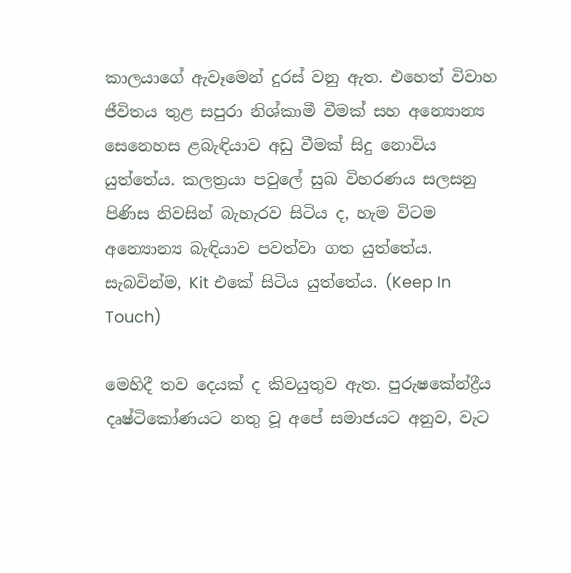කාලයාගේ ඇවෑමෙන් දුරස් වනු ඇත. එහෙත් විවාහ ජීවිතය තුළ සපුරා නිශ්කාමී වීමක් සහ අන්‍යොන්‍ය සෙනෙහස ළබැඳියාව අඩු වීමක් සිදු නොවිය යුත්තේය. කලත්‍රයා පවුලේ සුඛ විහරණය සලසනු පිණිස නිවසින් බැහැරව සිටිය ද, හැම විටම අන්‍යොන්‍ය බැඳියාව පවත්වා ගත යුත්තේය. සැබවින්ම, Kit එකේ සිටිය යුත්තේය. (Keep In Touch)

මෙහිදී තව දෙයක් ද කිවයුතුව ඇත. පුරුෂකේන්ද්‍රීය දෘෂ්ටිකෝණයට නතු වූ අපේ සමාජයට අනුව, වැට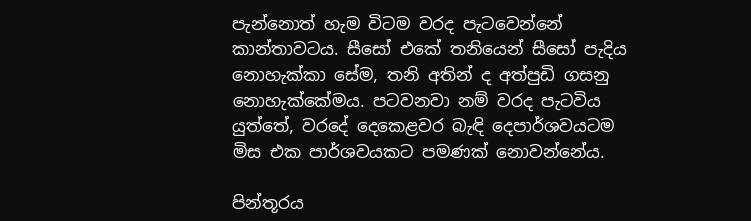පැන්නොත් හැම විටම වරද පැටවෙන්නේ කාන්තාවටය. සීසෝ එකේ තනියෙන් සීසෝ පැදිය නොහැක්කා සේම, තනි අතින් ද අත්පුඩි ගසනු නොහැක්කේමය. පටවනවා නම් වරද පැටවිය යුත්තේ, වරදේ දෙකෙළවර බැඳි දෙපාර්ශවයටම මිස එක පාර්ශවයකට පමණක් නොවන්නේය.

පින්තූරය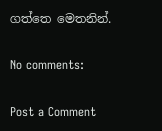ගත්තෙ මෙතනින්.

No comments:

Post a Comment